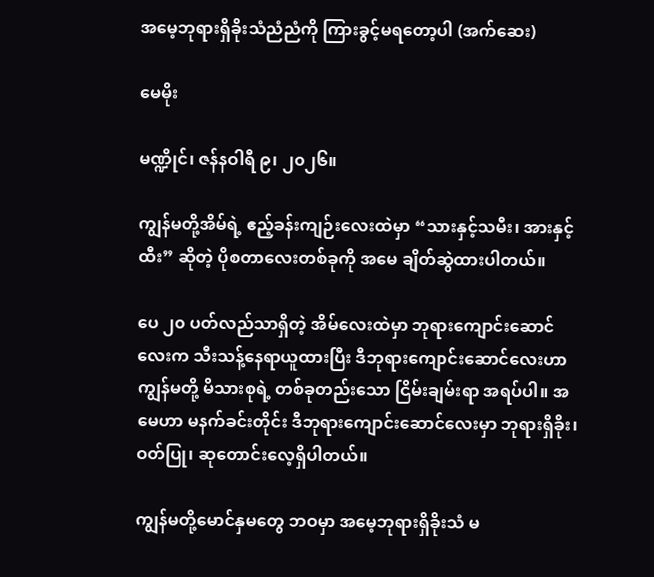အမေ့ဘုရားရှိခိုးသံညံညံကို ကြားခွင့်မရတော့ပါ (အက်ဆေး)

မေမိုး

မဏ္ဍိုင်၊ ဇန်နဝါရီ ၉၊ ၂၀၂၆။

ကျွန်မတို့အိမ်ရဲ့ ဧည့်ခန်းကျဉ်းလေးထဲမှာ “သားနှင့်သမီး၊ အားနှင့်ထီး” ဆိုတဲ့ ပိုစတာလေးတစ်ခုကို အမေ ချိတ်ဆွဲထားပါတယ်။

ပေ ၂၀ ပတ်လည်သာရှိတဲ့ အိမ်လေးထဲမှာ ဘုရားကျောင်းဆောင်လေးက သီးသန့်နေရာယူထားပြီး ဒီဘုရားကျောင်းဆောင်လေးဟာ ကျွန်မတို့ မိသားစုရဲ့ တစ်ခုတည်းသော ငြိမ်းချမ်းရာ အရပ်ပါ။ အမေဟာ မနက်ခင်းတိုင်း ဒီဘုရားကျောင်းဆောင်လေးမှာ ဘုရားရှိခိုး၊ ဝတ်ပြု၊ ဆုတောင်းလေ့ရှိပါတယ်။

ကျွန်မတို့မောင်နှမတွေ ဘဝမှာ အမေ့ဘုရားရှိခိုးသံ မ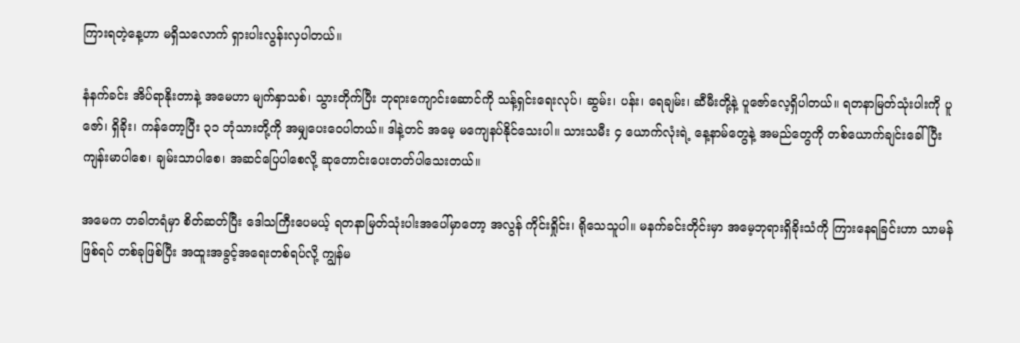ကြားရတဲ့နေ့ဟာ မရှိသလောက် ရှားပါးလွန်းလှပါတယ်။

နံနက်ခင်း အိပ်ရာနိုးတာနဲ့ အမေဟာ မျက်နှာသစ်၊ သွားတိုက်ပြီး ဘုရားကျောင်းဆောင်ကို သန့်ရှင်းရေးလုပ်၊ ဆွမ်း၊ ပန်း၊ ရေချမ်း၊ ဆီမီးတို့နဲ့ ပူဇော်လေ့ရှိပါတယ်။ ရတနာမြတ်သုံးပါးကို ပူဇော်၊ ရှိခိုး၊ ကန်တော့ပြီး ၃၁ ဘုံသားတို့ကို အမျှပေးဝေပါတယ်။ ဒါနဲ့တင် အမေ့ မကျေနပ်နိုင်သေးပါ။ သားသမီး ၄ ယောက်လုံးရဲ့ နေ့နာမ်တွေနဲ့ အမည်တွေကို တစ်ယောက်ချင်းခေါ်ပြီး ကျန်းမာပါစေ၊ ချမ်းသာပါစေ၊ အဆင်ပြေပါစေလို့ ဆုတောင်းပေးတတ်ပါသေးတယ်။

အမေက တခါတရံမှာ စိတ်ဆတ်ပြီး ဒေါသကြီးပေမယ့် ရတနာမြတ်သုံးပါးအပေါ်မှာတော့ အလွန် ကိုင်းရှိုင်း၊ ရိုသေသူပါ။ မနက်ခင်းတိုင်းမှာ အမေ့ဘုရားရှိခိုးသံကို ကြားနေရခြင်းဟာ သာမန်ဖြစ်ရပ် တစ်ခုဖြစ်ပြီး အထူးအခွင့်အရေးတစ်ရပ်လို့ ကျွန်မ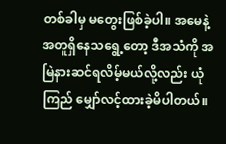တစ်ခါမှ မတွေးဖြစ်ခဲ့ပါ။ အမေနဲ့အတူရှိနေသရွေ့တော့ ဒီအသံကို အမြဲနားဆင်ရလိမ့်မယ်လို့လည်း ယုံကြည် မျှော်လင့်ထားခဲ့မိပါတယ်။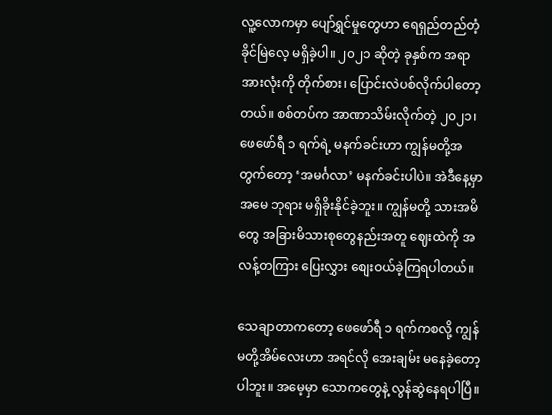လူ့လောကမှာ ပျော်ရွှင်မှုတွေဟာ ရေရှည်တည်တံ့ခိုင်မြဲလေ့ မရှိခဲ့ပါ။ ၂၀၂၁ ဆိုတဲ့ ခုနှစ်က အရာအားလုံးကို တိုက်စား၊ ပြောင်းလဲပစ်လိုက်ပါတော့တယ်။ စစ်တပ်က အာဏာသိမ်းလိုက်တဲ့ ၂၀၂၁၊ ဖေဖော်ရီ ၁ ရက်ရဲ့ မနက်ခင်းဟာ ကျွန်မတို့အတွက်တော့ ‘အမင်္ဂလာ’ မနက်ခင်းပါပဲ။ အဲဒီနေ့မှာ အမေ ဘုရား မရှိခိုးနိုင်ခဲ့ဘူး။ ကျွန်မတို့ သားအမိတွေ အခြားမိသားစုတွေနည်းအတူ ဈေးထဲကို အလန့်တကြား ပြေးလွှား စျေးဝယ်ခဲ့ကြရပါတယ်။

သေချာတာကတော့ ဖေဖော်ရီ ၁ ရက်ကစလို့ ကျွန်မတို့အိမ်လေးဟာ အရင်လို အေးချမ်း မနေခဲ့တော့ပါဘူး။ အမေ့မှာ သောကတွေနဲ့ လွန်ဆွဲနေရပါပြီ။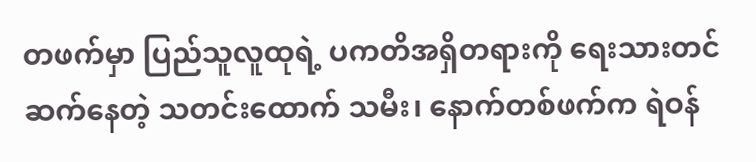တဖက်မှာ ပြည်သူလူထုရဲ့ ပကတိအရှိတရားကို ရေးသားတင်ဆက်နေတဲ့ သတင်းထောက် သမီး၊ နောက်တစ်ဖက်က ရဲဝန်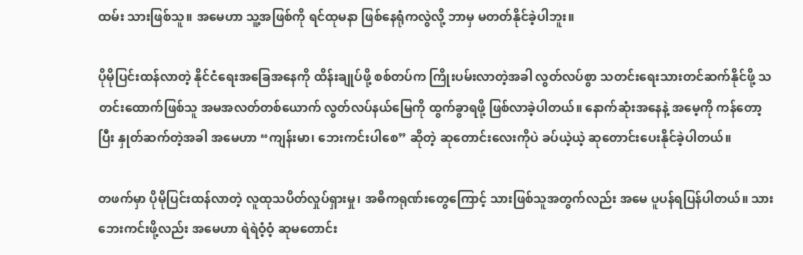ထမ်း သားဖြစ်သူ။ အမေဟာ သူ့အဖြစ်ကို ရင်ထုမနာ ဖြစ်နေရုံကလွဲလို့ ဘာမှ မတတ်နိုင်ခဲ့ပါဘူး။

ပိုမိုပြင်းထန်လာတဲ့ နိုင်ငံရေးအခြေအနေကို ထိန်းချုပ်ဖို့ စစ်တပ်က ကြိုးပမ်းလာတဲ့အခါ လွတ်လပ်စွာ သတင်းရေးသားတင်ဆက်နိုင်ဖို့ သတင်းထောက်ဖြစ်သူ အမအလတ်တစ်ယောက် လွတ်လပ်နယ်မြေကို ထွက်ခွာရဖို့ ဖြစ်လာခဲ့ပါတယ်။ နောက်ဆုံးအနေနဲ့ အမေ့ကို ကန်တော့ပြီး နှုတ်ဆက်တဲ့အခါ အမေဟာ “ကျန်းမာ၊ ဘေးကင်းပါစေ” ဆိုတဲ့ ဆုတောင်းလေးကိုပဲ ခပ်ယဲ့ယဲ့ ဆုတောင်းပေးနိုင်ခဲ့ပါတယ်။

တဖက်မှာ ပိုမိုပြင်းထန်လာတဲ့ လူထုသပိတ်လှုပ်ရှားမှု၊ အဓိကရုဏ်းတွေကြောင့် သားဖြစ်သူအတွက်လည်း အမေ ပူပန်ရပြန်ပါတယ်။ သားဘေးကင်းဖို့လည်း အမေဟာ ရဲရဲဝံ့ဝံ့ ဆုမတောင်း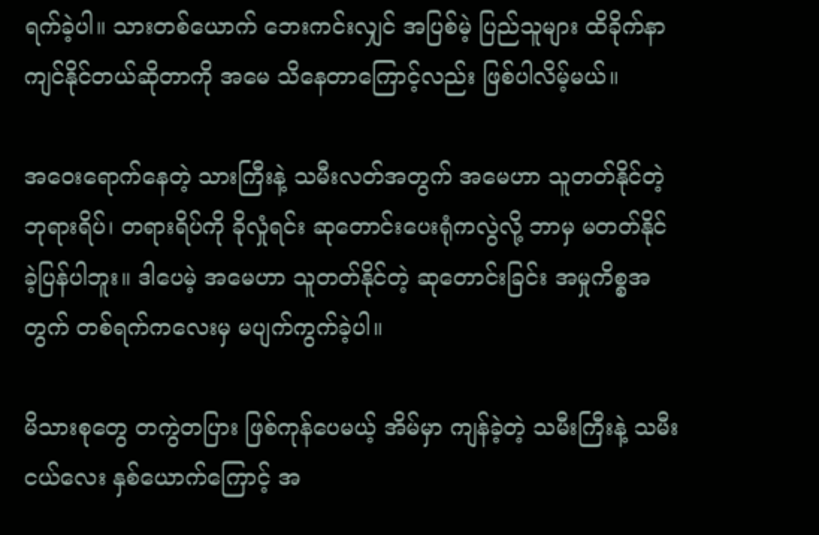ရက်ခဲ့ပါ။ သားတစ်ယောက် ဘေးကင်းလျှင် အပြစ်မဲ့ ပြည်သူများ ထိခိုက်နာကျင်နိုင်တယ်ဆိုတာကို အမေ သိနေတာကြောင့်လည်း ဖြစ်ပါလိမ့်မယ်။

အဝေးရောက်နေတဲ့ သားကြီးနဲ့ သမီးလတ်အတွက် အမေဟာ သူတတ်နိုင်တဲ့ ဘုရားရိပ်၊ တရားရိပ်ကို ခိုလှုံရင်း ဆုတောင်းပေးရုံကလွဲလို့ ဘာမှ မတတ်နိုင်ခဲ့ပြန်ပါဘူး။ ဒါပေမဲ့ အမေဟာ သူတတ်နိုင်တဲ့ ဆုတောင်းခြင်း အမှုကိစ္စအတွက် တစ်ရက်ကလေးမှ မပျက်ကွက်ခဲ့ပါ။

မိသားစုတွေ တကွဲတပြား ဖြစ်ကုန်ပေမယ့် အိမ်မှာ ကျန်ခဲ့တဲ့ သမီးကြီးနဲ့ သမီးငယ်လေး နှစ်ယောက်ကြောင့် အ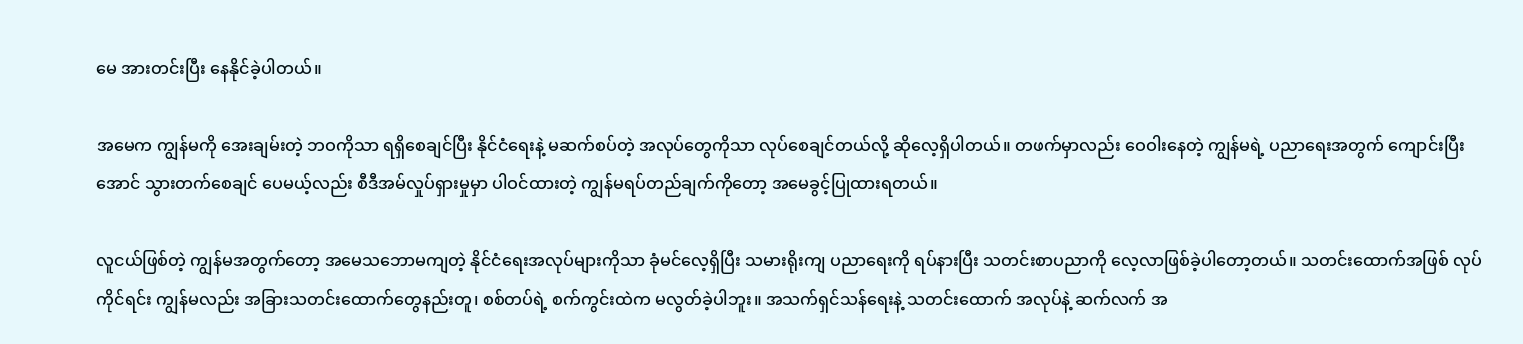မေ အားတင်းပြီး နေနိုင်ခဲ့ပါတယ်။

အမေက ကျွန်မကို အေးချမ်းတဲ့ ဘဝကိုသာ ရရှိစေချင်ပြီး နိုင်ငံရေးနဲ့ မဆက်စပ်တဲ့ အလုပ်တွေကိုသာ လုပ်စေချင်တယ်လို့ ဆိုလေ့ရှိပါတယ်။ တဖက်မှာလည်း ဝေဝါးနေတဲ့ ကျွန်မရဲ့ ပညာရေးအတွက် ကျောင်းပြီးအောင် သွားတက်စေချင် ပေမယ့်လည်း စီဒီအမ်လှုပ်ရှားမှုမှာ ပါဝင်ထားတဲ့ ကျွန်မရပ်တည်ချက်ကိုတော့ အမေခွင့်ပြုထားရတယ်။

လူငယ်ဖြစ်တဲ့ ကျွန်မအတွက်တော့ အမေသဘောမကျတဲ့ နိုင်ငံရေးအလုပ်များကိုသာ ခုံမင်လေ့ရှိပြီး သမားရိုးကျ ပညာရေးကို ရပ်နားပြီး သတင်းစာပညာကို လေ့လာဖြစ်ခဲ့ပါတော့တယ်။ သတင်းထောက်အဖြစ် လုပ်ကိုင်ရင်း ကျွန်မလည်း အခြားသတင်းထောက်တွေနည်းတူ၊ စစ်တပ်ရဲ့ စက်ကွင်းထဲက မလွတ်ခဲ့ပါဘူး။ အသက်ရှင်သန်ရေးနဲ့ သတင်းထောက် အလုပ်နဲ့ ဆက်လက် အ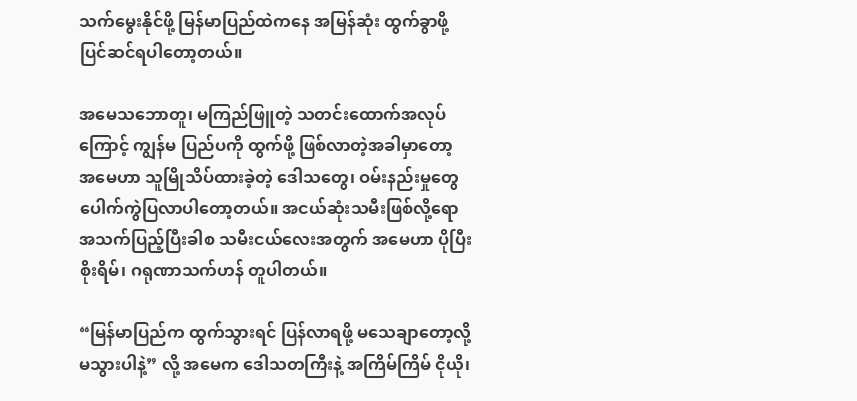သက်မွေးနိုင်ဖို့ မြန်မာပြည်ထဲကနေ အမြန်ဆုံး ထွက်ခွာဖို့ ပြင်ဆင်ရပါတော့တယ်။

အမေသဘောတူ၊ မကြည်ဖြူတဲ့ သတင်းထောက်အလုပ်ကြောင့် ကျွန်မ ပြည်ပကို ထွက်ဖို့ ဖြစ်လာတဲ့အခါမှာတော့ အမေဟာ သူမြိုသိပ်ထားခဲ့တဲ့ ဒေါသတွေ၊ ဝမ်းနည်းမှုတွေ ပေါက်ကွဲပြလာပါတော့တယ်။ အငယ်ဆုံးသမီးဖြစ်လို့ရော အသက်ပြည့်ပြီးခါစ သမီးငယ်လေးအတွက် အမေဟာ ပိုပြီး စိုးရိမ်၊ ဂရုဏာသက်ဟန် တူပါတယ်။

“မြန်မာပြည်က ထွက်သွားရင် ပြန်လာရဖို့ မသေချာတော့လို့ မသွားပါနဲ့” လို့ အမေက ဒေါသတကြီးနဲ့ အကြိမ်ကြိမ် ငိုယို၊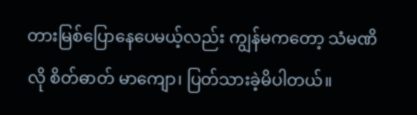တားမြစ်ပြောနေပေမယ့်လည်း ကျွန်မကတော့ သံမဏိလို စိတ်ဓာတ် မာကျော၊ ပြတ်သားခဲ့မိပါတယ်။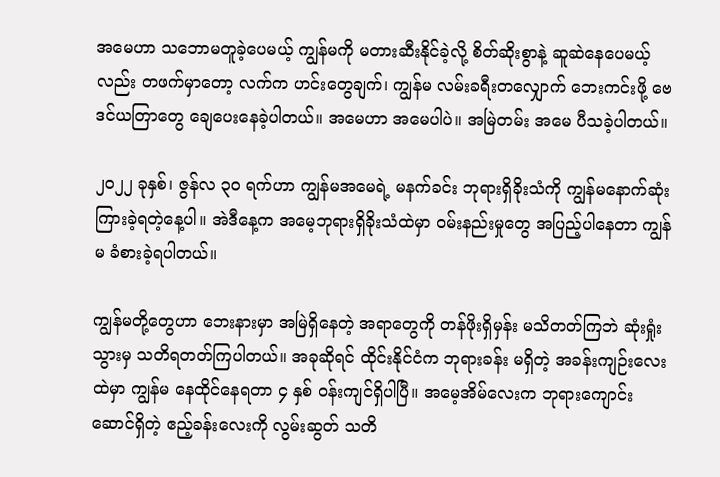အမေဟာ သဘောမတူခဲ့ပေမယ့် ကျွန်မကို မတားဆီးနိုင်ခဲ့လို့ စိတ်ဆိုးစွာနဲ့ ဆူဆဲနေပေမယ့်လည်း တဖက်မှာတော့ လက်က ဟင်းတွေချက်၊ ကျွန်မ လမ်းခရီးတလျှောက် ဘေးကင်းဖို့ ဗေဒင်ယတြာတွေ ချေပေးနေခဲ့ပါတယ်။ အမေဟာ အမေပါပဲ။ အမြဲတမ်း အမေ ပီသခဲ့ပါတယ်။

၂၀၂၂ ခုနှစ်၊ ဇွန်လ ၃၀ ရက်ဟာ ကျွန်မအမေရဲ့ မနက်ခင်း ဘုရားရှိခိုးသံကို ကျွန်မနောက်ဆုံး ကြားခဲ့ရတဲ့နေ့ပါ။ အဲဒီနေ့က အမေ့ဘုရားရှိခိုးသံထဲမှာ ဝမ်းနည်းမှုတွေ အပြည့်ပါနေတာ ကျွန်မ ခံစားခဲ့ရပါတယ်။

ကျွန်မတို့တွေဟာ ဘေးနားမှာ အမြဲရှိနေတဲ့ အရာတွေကို တန်ဖိုးရှိမှန်း မသိတတ်ကြဘဲ ဆုံးရှုံးသွားမှ သတိရတတ်ကြပါတယ်။ အခုဆိုရင် ထိုင်းနိုင်ငံက ဘုရားခန်း မရှိတဲ့ အခန်းကျဉ်းလေးထဲမှာ ကျွန်မ နေထိုင်နေရတာ ၄ နှစ် ဝန်းကျင်ရှိပါပြီ။ အမေ့အိမ်လေးက ဘုရားကျောင်းဆောင်ရှိတဲ့ ဧည့်ခန်းလေးကို လွမ်းဆွတ် သတိ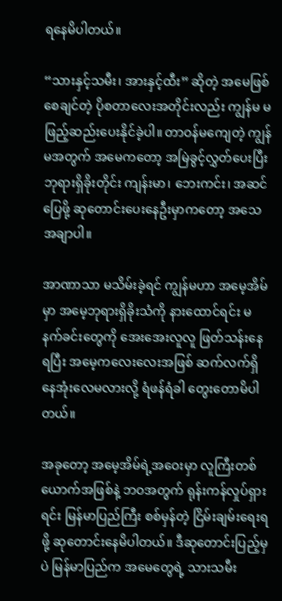ရနေမိပါတယ်။

“သားနှင့်သမီး၊ အားနှင့်ထီး” ဆိုတဲ့ အမေဖြစ်စေချင်တဲ့ ပိုစတာလေးအတိုင်းလည်း ကျွန်မ မဖြည့်ဆည်းပေးနိုင်ခဲ့ပါ။ တာဝန်မကျေတဲ့ ကျွန်မအတွက် အမေကတော့ အမြဲခွင့်လွှတ်ပေးပြီး ဘုရားရှိခိုးတိုင်း ကျန်းမာ၊ ဘေးကင်း၊ အဆင်ပြေဖို့ ဆုတောင်းပေးနေဦးမှာကတော့ အသေအချာပါ။

အာဏာသာ မသိမ်းခဲ့ရင် ကျွန်မဟာ အမေ့အိမ်မှာ အမေ့ဘုရားရှိခိုးသံကို နားထောင်ရင်း မနက်ခင်းတွေကို အေးအေးလူလူ ဖြတ်သန်းနေရပြီး အမေ့ကလေးလေးအဖြစ် ဆက်လက်ရှိနေအုံးလေမလားလို့ ရံဖန်ရံခါ တွေးတောမိပါတယ်။

အခုတော့ အမေ့အိမ်ရဲ့အဝေးမှာ လူကြီးတစ်ယောက်အဖြစ်နဲ့ ဘဝအတွက် ရုန်းကန်လှုပ်ရှားရင်း မြန်မာပြည်ကြီး စစ်မှန်တဲ့ ငြိမ်းချမ်းရေးရဖို့ ဆုတောင်းနေမိပါတယ်။ ဒီဆုတောင်းပြည့်မှပဲ မြန်မာပြည်က အမေတွေရဲ့ သားသမီး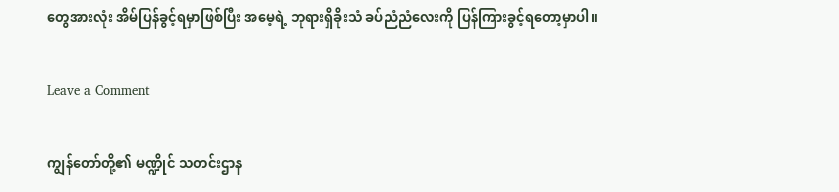တွေအားလုံး အိမ်ပြန်ခွင့်ရမှာဖြစ်ပြီး အမေ့ရဲ့ ဘုရားရှိခိုးသံ ခပ်ညံညံလေးကို ပြန်ကြားခွင့်ရတော့မှာပါ။

Leave a Comment

ကျွန်တော်တို့၏ မဏ္ဍိုင် သတင်းဌာန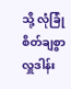သို့ လုံခြုံစိတ်ချစွာ လှူဒါန်း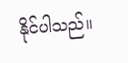နိုင်ပါသည်။